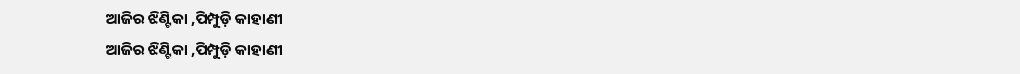ଆଜିର ଝିଣ୍ଟିକା ,ପିମ୍ପୁଡ଼ି କାହାଣୀ
ଆଜିର ଝିଣ୍ଟିକା ,ପିମ୍ପୁଡ଼ି କାହାଣୀ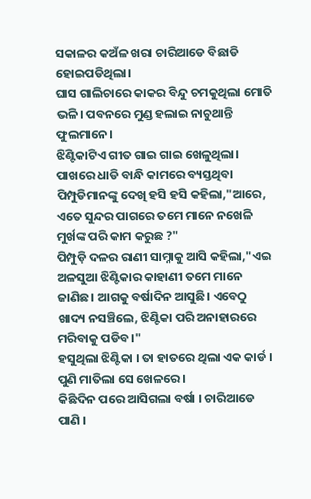ସକାଳର କଅଁଳ ଖରା ଚାରିଆଡେ ବିଛାଡି ହୋଇପଡିଥିଲା।
ଘାସ ଗାଲିଚାରେ କାକର ବିନ୍ଦୁ ଚମକୁଥିଲା ମୋତି ଭଳି। ପବନରେ ମୁଣ୍ଡ ହଲାଇ ନାଚୁଥାନ୍ତି ଫୁଲମାନେ।
ଝିଣ୍ଟିକାଟିଏ ଗୀତ ଗାଇ ଗାଇ ଖେଳୁଥିଲା। ପାଖରେ ଧାଡି ବାନ୍ଧି କାମରେ ବ୍ୟସ୍ତଥିବା ପିମ୍ପୁଡିମାନଙ୍କୁ ଦେଖି ହସି ହସି କହିଲା,"ଆରେ, ଏତେ ସୁନ୍ଦର ପାଗରେ ତମେ ମାନେ ନଖେଳି ମୁର୍ଖଙ୍କ ପରି କାମ କରୁଛ ?"
ପିମ୍ପୁଡ଼ି ଦଳର ରାଣୀ ସାମ୍ନାକୁ ଆସି କହିଲା,"ଏଇ ଅଳସୁଆ ଝିଣ୍ଟିକାର କାହାଣୀ ତମେ ମାନେ ଜାଣିଛ। ଆଗକୁ ବର୍ଷାଦିନ ଆସୁଛି। ଏବେଠୁ ଖାଦ୍ୟ ନସଞ୍ଚିଲେ, ଝିଣ୍ଟିକା ପରି ଅନାହାରରେ ମରିବାକୁ ପଡିବ।"
ହସୁଥିଲା ଝିଣ୍ଟିକା । ତା ହାତରେ ଥିଲା ଏକ କାର୍ଡ ।
ପୁଣି ମାତିଲା ସେ ଖେଳରେ ।
କିଛିଦିନ ପରେ ଆସିଗଲା ବର୍ଷା । ଚାରିଆଡେ ପାଣି ।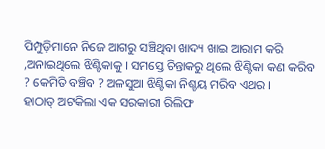ପିମ୍ପୁଡ଼ିମାନେ ନିଜେ ଆଗରୁ ସଞ୍ଚିଥିବା ଖାଦ୍ୟ ଖାଇ ଆରାମ କରି ,ଅନାଇଥିଲେ ଝିଣ୍ଟିକାକୁ । ସମସ୍ତେ ଚିନ୍ତାକରୁ ଥିଲେ ଝିଣ୍ଟିକା କଣ କରିବ ? କେମିତି ବଞ୍ଚିବ ? ଅଳସୁଆ ଝିଣ୍ଟିକା ନିଶ୍ଚୟ ମରିବ ଏଥର ।
ହାଠାତ୍ ଅଟକିଲା ଏକ ସରକାରୀ ରିଲିଫ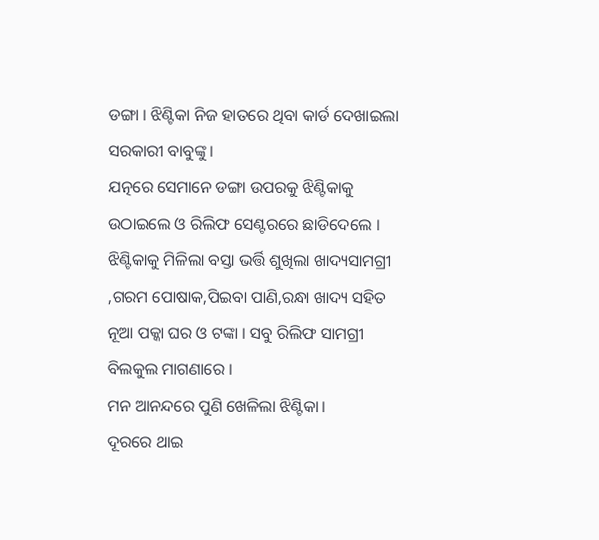ଡଙ୍ଗା । ଝିଣ୍ଟିକା ନିଜ ହାତରେ ଥିବା କାର୍ଡ ଦେଖାଇଲା ସରକାରୀ ବାବୁଙ୍କୁ ।
ଯତ୍ନରେ ସେମାନେ ଡଙ୍ଗା ଉପରକୁ ଝିଣ୍ଟିକାକୁ ଉଠାଇଲେ ଓ ରିଲିଫ ସେଣ୍ଟରରେ ଛାଡିଦେଲେ । ଝିଣ୍ଟିକାକୁ ମିଳିଲା ବସ୍ତା ଭର୍ତ୍ତି ଶୁଖିଲା ଖାଦ୍ୟସାମଗ୍ରୀ ,ଗରମ ପୋଷାକ,ପିଇବା ପାଣି,ରନ୍ଧା ଖାଦ୍ୟ ସହିତ ନୂଆ ପକ୍କା ଘର ଓ ଟଙ୍କା । ସବୁ ରିଲିଫ ସାମଗ୍ରୀ ବିଲକୁଲ ମାଗଣାରେ ।
ମନ ଆନନ୍ଦରେ ପୁଣି ଖେଳିଲା ଝିଣ୍ଟିକା।
ଦୂରରେ ଥାଇ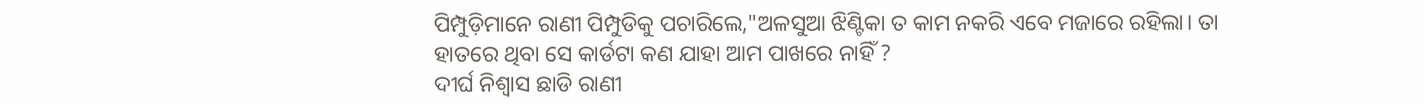ପିମ୍ପୁଡ଼ିମାନେ ରାଣୀ ପିମ୍ପୁଡିକୁ ପଚାରିଲେ,"ଅଳସୁଆ ଝିଣ୍ଟିକା ତ କାମ ନକରି ଏବେ ମଜାରେ ରହିଲା। ତା ହାତରେ ଥିବା ସେ କାର୍ଡଟା କଣ ଯାହା ଆମ ପାଖରେ ନାହିଁ ?
ଦୀର୍ଘ ନିଶ୍ଵାସ ଛାଡି ରାଣୀ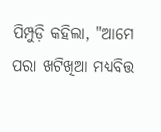ପିମ୍ପୁଡ଼ି କହିଲା, "ଆମେ ପରା ଖଟିଖିଆ ମଧ୍ୟବିତ୍ତ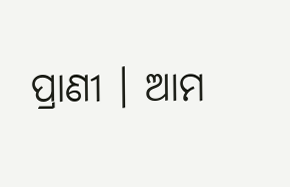ପ୍ରାଣୀ । ଆମ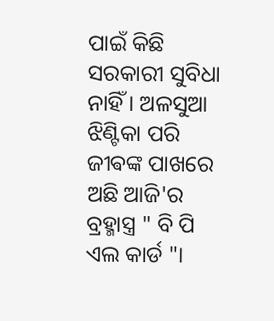ପାଇଁ କିଛି ସରକାରୀ ସୁବିଧା ନାହିଁ । ଅଳସୁଆ ଝିଣ୍ଟିକା ପରି ଜୀଵଙ୍କ ପାଖରେ ଅଛି ଆଜି'ର ବ୍ରହ୍ମାସ୍ତ୍ର " ବି ପି ଏଲ କାର୍ଡ "।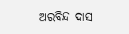ଅରବିନ୍ଦ ଦାସ